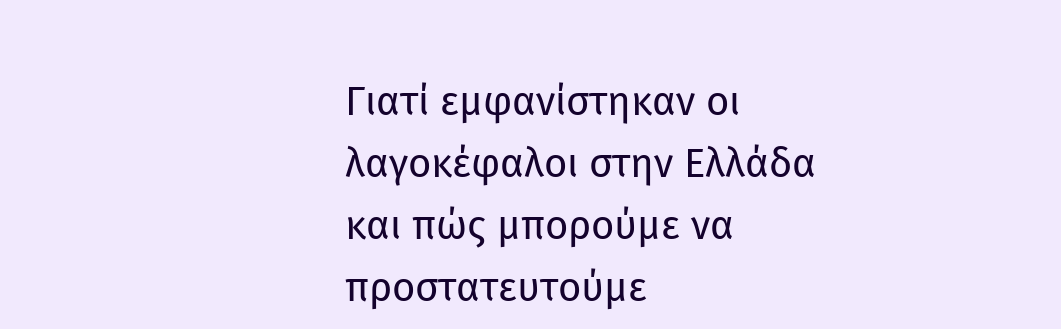Γιατί εμφανίστηκαν οι λαγοκέφαλοι στην Ελλάδα και πώς μπορούμε να προστατευτούμε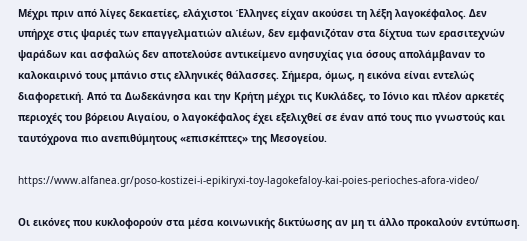Μέχρι πριν από λίγες δεκαετίες, ελάχιστοι Έλληνες είχαν ακούσει τη λέξη λαγοκέφαλος. Δεν υπήρχε στις ψαριές των επαγγελματιών αλιέων, δεν εμφανιζόταν στα δίχτυα των ερασιτεχνών ψαράδων και ασφαλώς δεν αποτελούσε αντικείμενο ανησυχίας για όσους απολάμβαναν το καλοκαιρινό τους μπάνιο στις ελληνικές θάλασσες. Σήμερα, όμως, η εικόνα είναι εντελώς διαφορετική. Από τα Δωδεκάνησα και την Κρήτη μέχρι τις Κυκλάδες, το Ιόνιο και πλέον αρκετές περιοχές του βόρειου Αιγαίου, ο λαγοκέφαλος έχει εξελιχθεί σε έναν από τους πιο γνωστούς και ταυτόχρονα πιο ανεπιθύμητους «επισκέπτες» της Μεσογείου.

https://www.alfanea.gr/poso-kostizei-i-epikiryxi-toy-lagokefaloy-kai-poies-perioches-afora-video/

Οι εικόνες που κυκλοφορούν στα μέσα κοινωνικής δικτύωσης αν μη τι άλλο προκαλούν εντύπωση.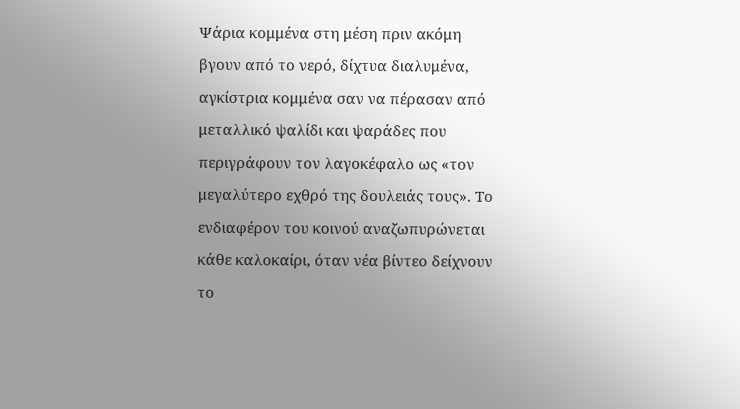Ψάρια κομμένα στη μέση πριν ακόμη βγουν από το νερό, δίχτυα διαλυμένα, αγκίστρια κομμένα σαν να πέρασαν από μεταλλικό ψαλίδι και ψαράδες που περιγράφουν τον λαγοκέφαλο ως «τον μεγαλύτερο εχθρό της δουλειάς τους». Το ενδιαφέρον του κοινού αναζωπυρώνεται κάθε καλοκαίρι, όταν νέα βίντεο δείχνουν το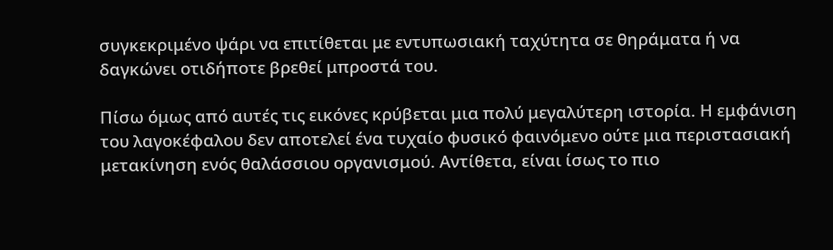συγκεκριμένο ψάρι να επιτίθεται με εντυπωσιακή ταχύτητα σε θηράματα ή να δαγκώνει οτιδήποτε βρεθεί μπροστά του.

Πίσω όμως από αυτές τις εικόνες κρύβεται μια πολύ μεγαλύτερη ιστορία. Η εμφάνιση του λαγοκέφαλου δεν αποτελεί ένα τυχαίο φυσικό φαινόμενο ούτε μια περιστασιακή μετακίνηση ενός θαλάσσιου οργανισμού. Αντίθετα, είναι ίσως το πιο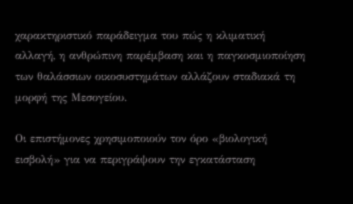χαρακτηριστικό παράδειγμα του πώς η κλιματική αλλαγή, η ανθρώπινη παρέμβαση και η παγκοσμιοποίηση των θαλάσσιων οικοσυστημάτων αλλάζουν σταδιακά τη μορφή της Μεσογείου.

Οι επιστήμονες χρησιμοποιούν τον όρο «βιολογική εισβολή» για να περιγράψουν την εγκατάσταση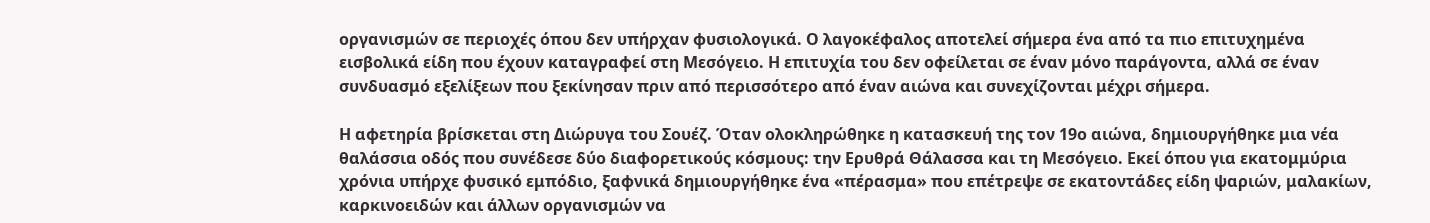οργανισμών σε περιοχές όπου δεν υπήρχαν φυσιολογικά. Ο λαγοκέφαλος αποτελεί σήμερα ένα από τα πιο επιτυχημένα εισβολικά είδη που έχουν καταγραφεί στη Μεσόγειο. Η επιτυχία του δεν οφείλεται σε έναν μόνο παράγοντα, αλλά σε έναν συνδυασμό εξελίξεων που ξεκίνησαν πριν από περισσότερο από έναν αιώνα και συνεχίζονται μέχρι σήμερα.

Η αφετηρία βρίσκεται στη Διώρυγα του Σουέζ. Όταν ολοκληρώθηκε η κατασκευή της τον 19ο αιώνα, δημιουργήθηκε μια νέα θαλάσσια οδός που συνέδεσε δύο διαφορετικούς κόσμους: την Ερυθρά Θάλασσα και τη Μεσόγειο. Εκεί όπου για εκατομμύρια χρόνια υπήρχε φυσικό εμπόδιο, ξαφνικά δημιουργήθηκε ένα «πέρασμα» που επέτρεψε σε εκατοντάδες είδη ψαριών, μαλακίων, καρκινοειδών και άλλων οργανισμών να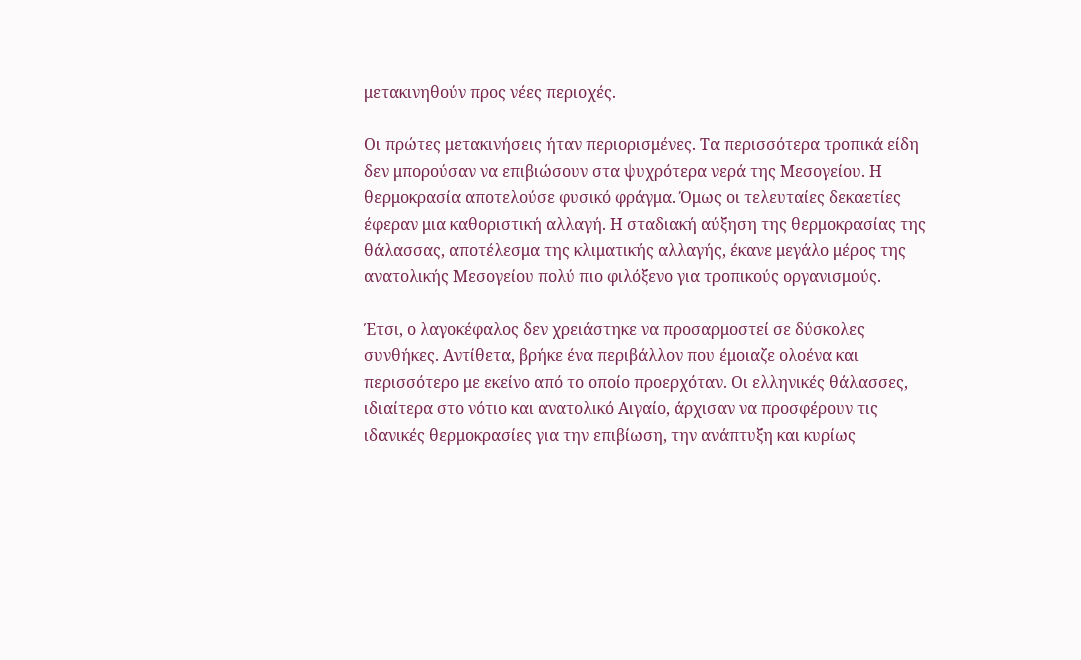μετακινηθούν προς νέες περιοχές.

Οι πρώτες μετακινήσεις ήταν περιορισμένες. Τα περισσότερα τροπικά είδη δεν μπορούσαν να επιβιώσουν στα ψυχρότερα νερά της Μεσογείου. Η θερμοκρασία αποτελούσε φυσικό φράγμα. Όμως οι τελευταίες δεκαετίες έφεραν μια καθοριστική αλλαγή. Η σταδιακή αύξηση της θερμοκρασίας της θάλασσας, αποτέλεσμα της κλιματικής αλλαγής, έκανε μεγάλο μέρος της ανατολικής Μεσογείου πολύ πιο φιλόξενο για τροπικούς οργανισμούς.

Έτσι, ο λαγοκέφαλος δεν χρειάστηκε να προσαρμοστεί σε δύσκολες συνθήκες. Αντίθετα, βρήκε ένα περιβάλλον που έμοιαζε ολοένα και περισσότερο με εκείνο από το οποίο προερχόταν. Οι ελληνικές θάλασσες, ιδιαίτερα στο νότιο και ανατολικό Αιγαίο, άρχισαν να προσφέρουν τις ιδανικές θερμοκρασίες για την επιβίωση, την ανάπτυξη και κυρίως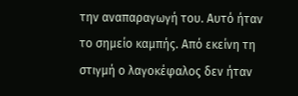την αναπαραγωγή του. Αυτό ήταν το σημείο καμπής. Από εκείνη τη στιγμή ο λαγοκέφαλος δεν ήταν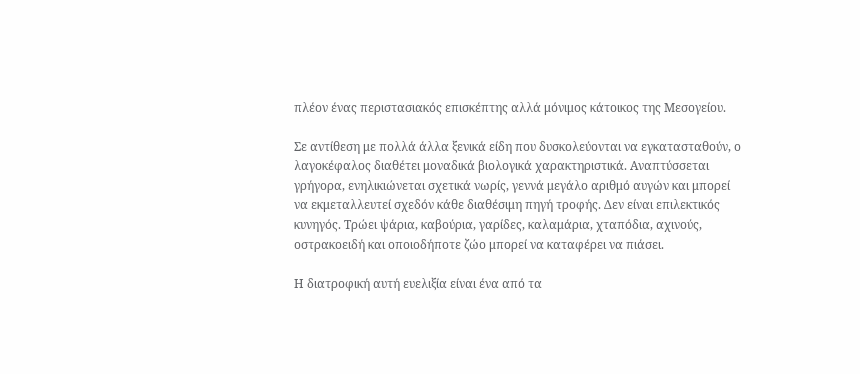πλέον ένας περιστασιακός επισκέπτης αλλά μόνιμος κάτοικος της Μεσογείου.

Σε αντίθεση με πολλά άλλα ξενικά είδη που δυσκολεύονται να εγκατασταθούν, ο λαγοκέφαλος διαθέτει μοναδικά βιολογικά χαρακτηριστικά. Αναπτύσσεται γρήγορα, ενηλικιώνεται σχετικά νωρίς, γεννά μεγάλο αριθμό αυγών και μπορεί να εκμεταλλευτεί σχεδόν κάθε διαθέσιμη πηγή τροφής. Δεν είναι επιλεκτικός κυνηγός. Τρώει ψάρια, καβούρια, γαρίδες, καλαμάρια, χταπόδια, αχινούς, οστρακοειδή και οποιοδήποτε ζώο μπορεί να καταφέρει να πιάσει.

Η διατροφική αυτή ευελιξία είναι ένα από τα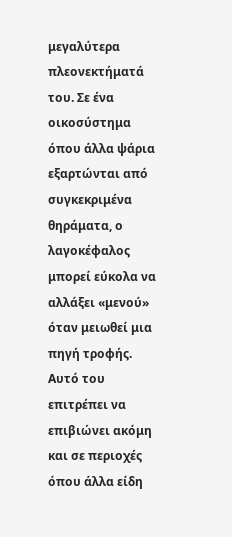μεγαλύτερα πλεονεκτήματά του. Σε ένα οικοσύστημα όπου άλλα ψάρια εξαρτώνται από συγκεκριμένα θηράματα, ο λαγοκέφαλος μπορεί εύκολα να αλλάξει «μενού» όταν μειωθεί μια πηγή τροφής. Αυτό του επιτρέπει να επιβιώνει ακόμη και σε περιοχές όπου άλλα είδη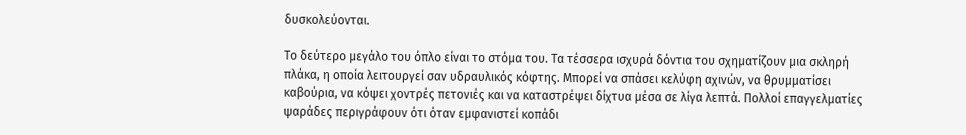δυσκολεύονται.

Το δεύτερο μεγάλο του όπλο είναι το στόμα του. Τα τέσσερα ισχυρά δόντια του σχηματίζουν μια σκληρή πλάκα, η οποία λειτουργεί σαν υδραυλικός κόφτης. Μπορεί να σπάσει κελύφη αχινών, να θρυμματίσει καβούρια, να κόψει χοντρές πετονιές και να καταστρέψει δίχτυα μέσα σε λίγα λεπτά. Πολλοί επαγγελματίες ψαράδες περιγράφουν ότι όταν εμφανιστεί κοπάδι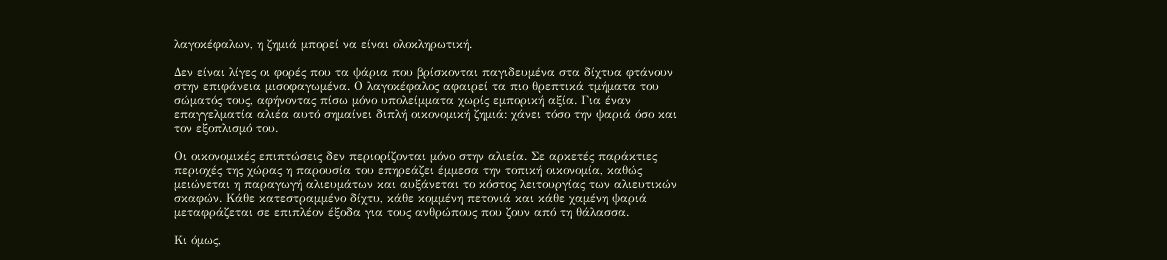λαγοκέφαλων, η ζημιά μπορεί να είναι ολοκληρωτική.

Δεν είναι λίγες οι φορές που τα ψάρια που βρίσκονται παγιδευμένα στα δίχτυα φτάνουν στην επιφάνεια μισοφαγωμένα. Ο λαγοκέφαλος αφαιρεί τα πιο θρεπτικά τμήματα του σώματός τους, αφήνοντας πίσω μόνο υπολείμματα χωρίς εμπορική αξία. Για έναν επαγγελματία αλιέα αυτό σημαίνει διπλή οικονομική ζημιά: χάνει τόσο την ψαριά όσο και τον εξοπλισμό του.

Οι οικονομικές επιπτώσεις δεν περιορίζονται μόνο στην αλιεία. Σε αρκετές παράκτιες περιοχές της χώρας η παρουσία του επηρεάζει έμμεσα την τοπική οικονομία, καθώς μειώνεται η παραγωγή αλιευμάτων και αυξάνεται το κόστος λειτουργίας των αλιευτικών σκαφών. Κάθε κατεστραμμένο δίχτυ, κάθε κομμένη πετονιά και κάθε χαμένη ψαριά μεταφράζεται σε επιπλέον έξοδα για τους ανθρώπους που ζουν από τη θάλασσα.

Κι όμως,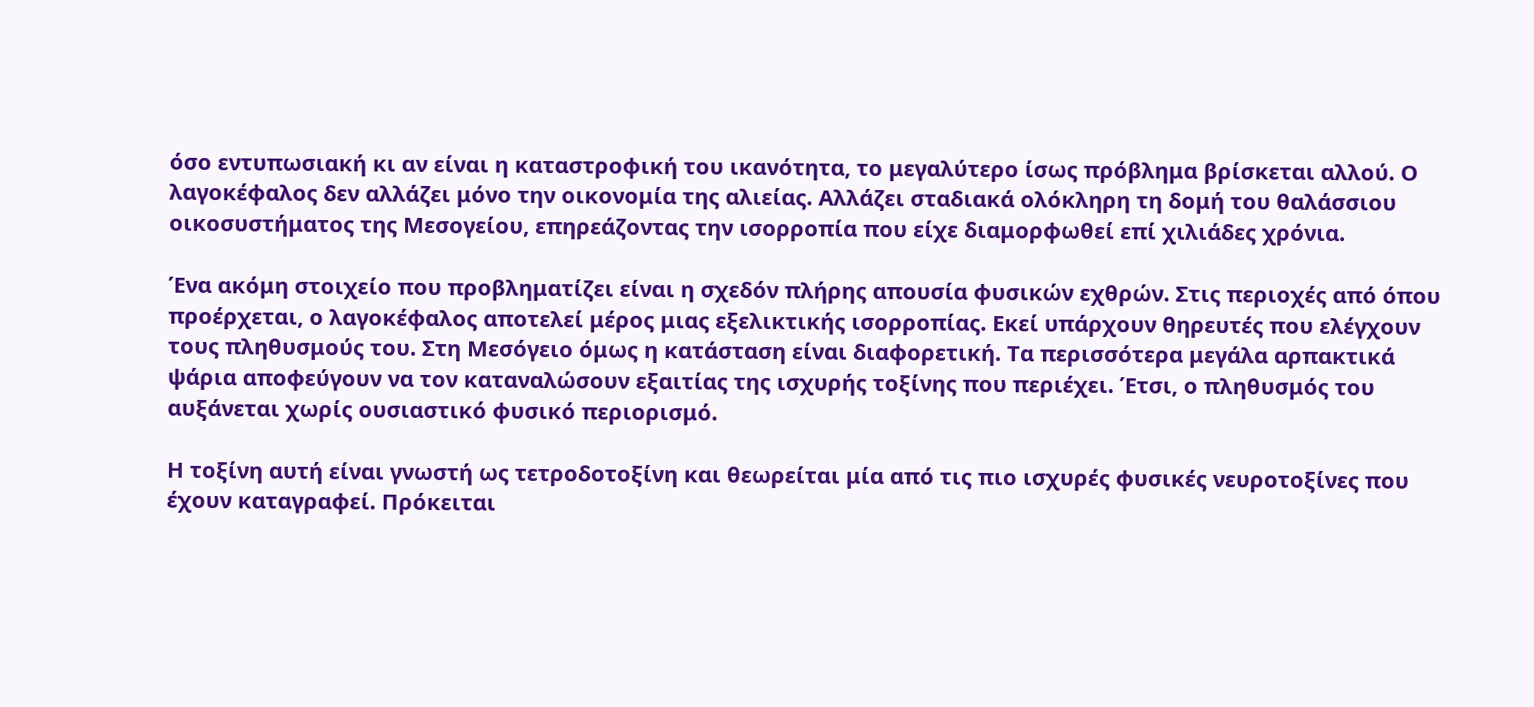όσο εντυπωσιακή κι αν είναι η καταστροφική του ικανότητα, το μεγαλύτερο ίσως πρόβλημα βρίσκεται αλλού. Ο λαγοκέφαλος δεν αλλάζει μόνο την οικονομία της αλιείας. Αλλάζει σταδιακά ολόκληρη τη δομή του θαλάσσιου οικοσυστήματος της Μεσογείου, επηρεάζοντας την ισορροπία που είχε διαμορφωθεί επί χιλιάδες χρόνια.

Ένα ακόμη στοιχείο που προβληματίζει είναι η σχεδόν πλήρης απουσία φυσικών εχθρών. Στις περιοχές από όπου προέρχεται, ο λαγοκέφαλος αποτελεί μέρος μιας εξελικτικής ισορροπίας. Εκεί υπάρχουν θηρευτές που ελέγχουν τους πληθυσμούς του. Στη Μεσόγειο όμως η κατάσταση είναι διαφορετική. Τα περισσότερα μεγάλα αρπακτικά ψάρια αποφεύγουν να τον καταναλώσουν εξαιτίας της ισχυρής τοξίνης που περιέχει. Έτσι, ο πληθυσμός του αυξάνεται χωρίς ουσιαστικό φυσικό περιορισμό.

Η τοξίνη αυτή είναι γνωστή ως τετροδοτοξίνη και θεωρείται μία από τις πιο ισχυρές φυσικές νευροτοξίνες που έχουν καταγραφεί. Πρόκειται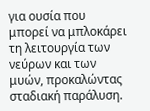για ουσία που μπορεί να μπλοκάρει τη λειτουργία των νεύρων και των μυών, προκαλώντας σταδιακή παράλυση.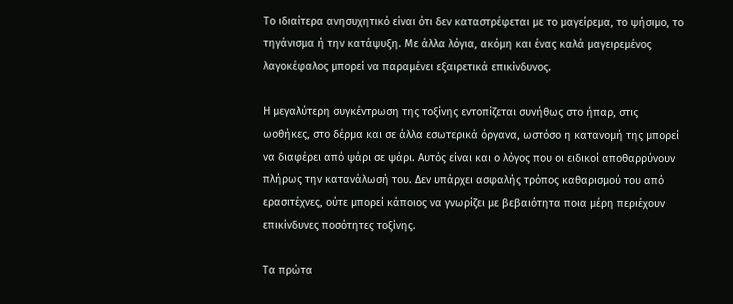Το ιδιαίτερα ανησυχητικό είναι ότι δεν καταστρέφεται με το μαγείρεμα, το ψήσιμο, το τηγάνισμα ή την κατάψυξη. Με άλλα λόγια, ακόμη και ένας καλά μαγειρεμένος λαγοκέφαλος μπορεί να παραμένει εξαιρετικά επικίνδυνος.

Η μεγαλύτερη συγκέντρωση της τοξίνης εντοπίζεται συνήθως στο ήπαρ, στις ωοθήκες, στο δέρμα και σε άλλα εσωτερικά όργανα, ωστόσο η κατανομή της μπορεί να διαφέρει από ψάρι σε ψάρι. Αυτός είναι και ο λόγος που οι ειδικοί αποθαρρύνουν πλήρως την κατανάλωσή του. Δεν υπάρχει ασφαλής τρόπος καθαρισμού του από ερασιτέχνες, ούτε μπορεί κάποιος να γνωρίζει με βεβαιότητα ποια μέρη περιέχουν επικίνδυνες ποσότητες τοξίνης.

Τα πρώτα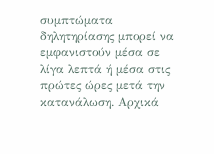συμπτώματα δηλητηρίασης μπορεί να εμφανιστούν μέσα σε λίγα λεπτά ή μέσα στις πρώτες ώρες μετά την κατανάλωση. Αρχικά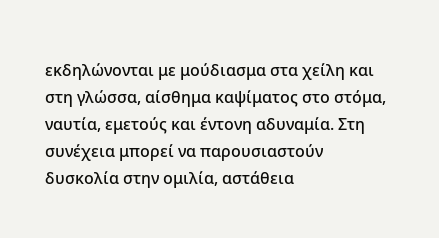εκδηλώνονται με μούδιασμα στα χείλη και στη γλώσσα, αίσθημα καψίματος στο στόμα, ναυτία, εμετούς και έντονη αδυναμία. Στη συνέχεια μπορεί να παρουσιαστούν δυσκολία στην ομιλία, αστάθεια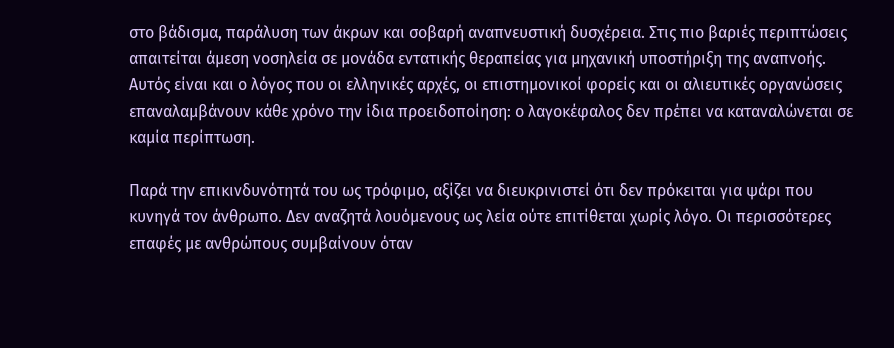στο βάδισμα, παράλυση των άκρων και σοβαρή αναπνευστική δυσχέρεια. Στις πιο βαριές περιπτώσεις απαιτείται άμεση νοσηλεία σε μονάδα εντατικής θεραπείας για μηχανική υποστήριξη της αναπνοής. Αυτός είναι και ο λόγος που οι ελληνικές αρχές, οι επιστημονικοί φορείς και οι αλιευτικές οργανώσεις επαναλαμβάνουν κάθε χρόνο την ίδια προειδοποίηση: ο λαγοκέφαλος δεν πρέπει να καταναλώνεται σε καμία περίπτωση.

Παρά την επικινδυνότητά του ως τρόφιμο, αξίζει να διευκρινιστεί ότι δεν πρόκειται για ψάρι που κυνηγά τον άνθρωπο. Δεν αναζητά λουόμενους ως λεία ούτε επιτίθεται χωρίς λόγο. Οι περισσότερες επαφές με ανθρώπους συμβαίνουν όταν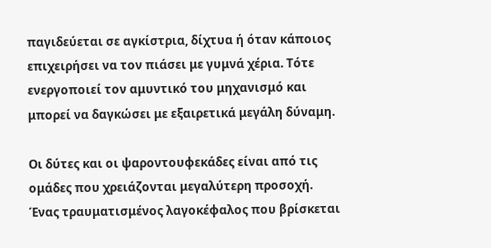παγιδεύεται σε αγκίστρια, δίχτυα ή όταν κάποιος επιχειρήσει να τον πιάσει με γυμνά χέρια. Τότε ενεργοποιεί τον αμυντικό του μηχανισμό και μπορεί να δαγκώσει με εξαιρετικά μεγάλη δύναμη.

Οι δύτες και οι ψαροντουφεκάδες είναι από τις ομάδες που χρειάζονται μεγαλύτερη προσοχή. Ένας τραυματισμένος λαγοκέφαλος που βρίσκεται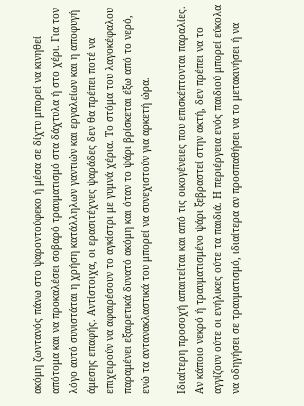ακόμη ζωντανός πάνω στο ψαροντούφεκο ή μέσα σε δίχτυ μπορεί να κινηθεί απότομα και να προκαλέσει σοβαρό τραυματισμό στα δάχτυλα ή στο χέρι. Για τον λόγο αυτό συνιστάται η χρήση κατάλληλων γαντιών και εργαλείων και η αποφυγή άμεσης επαφής. Αντίστοιχα, οι ερασιτέχνες ψαράδες δεν θα πρέπει ποτέ να επιχειρούν να αφαιρέσουν το αγκίστρι με γυμνά χέρια. Το στόμα του λαγοκέφαλου παραμένει εξαιρετικά δυνατό ακόμη και όταν το ψάρι βρίσκεται έξω από το νερό, ενώ τα αντανακλαστικά του μπορεί να συνεχιστούν για αρκετή ώρα.

Ιδιαίτερη προσοχή απαιτείται και από τις οικογένειες που επισκέπτονται παραλίες. Αν κάποιο νεκρό ή τραυματισμένο ψάρι ξεβραστεί στην ακτή, δεν πρέπει να το αγγίζουν ούτε οι ενήλικες ούτε τα παιδιά. Η περιέργεια ενός παιδιού μπορεί εύκολα να οδηγήσει σε τραυματισμό, ιδιαίτερα αν προσπαθήσει να το μετακινήσει ή να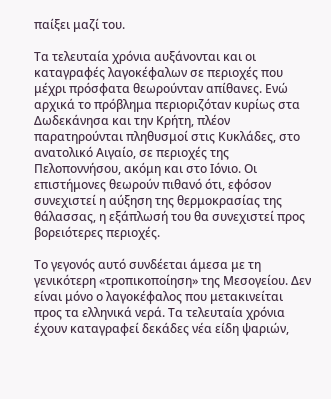παίξει μαζί του.

Τα τελευταία χρόνια αυξάνονται και οι καταγραφές λαγοκέφαλων σε περιοχές που μέχρι πρόσφατα θεωρούνταν απίθανες. Ενώ αρχικά το πρόβλημα περιοριζόταν κυρίως στα Δωδεκάνησα και την Κρήτη, πλέον παρατηρούνται πληθυσμοί στις Κυκλάδες, στο ανατολικό Αιγαίο, σε περιοχές της Πελοποννήσου, ακόμη και στο Ιόνιο. Οι επιστήμονες θεωρούν πιθανό ότι, εφόσον συνεχιστεί η αύξηση της θερμοκρασίας της θάλασσας, η εξάπλωσή του θα συνεχιστεί προς βορειότερες περιοχές.

Το γεγονός αυτό συνδέεται άμεσα με τη γενικότερη «τροπικοποίηση» της Μεσογείου. Δεν είναι μόνο ο λαγοκέφαλος που μετακινείται προς τα ελληνικά νερά. Τα τελευταία χρόνια έχουν καταγραφεί δεκάδες νέα είδη ψαριών,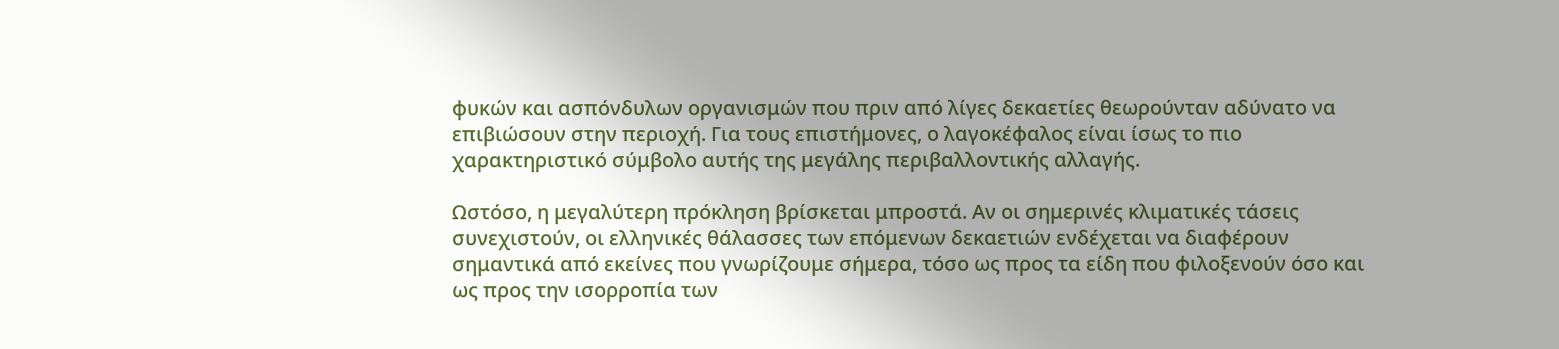φυκών και ασπόνδυλων οργανισμών που πριν από λίγες δεκαετίες θεωρούνταν αδύνατο να επιβιώσουν στην περιοχή. Για τους επιστήμονες, ο λαγοκέφαλος είναι ίσως το πιο χαρακτηριστικό σύμβολο αυτής της μεγάλης περιβαλλοντικής αλλαγής.

Ωστόσο, η μεγαλύτερη πρόκληση βρίσκεται μπροστά. Αν οι σημερινές κλιματικές τάσεις συνεχιστούν, οι ελληνικές θάλασσες των επόμενων δεκαετιών ενδέχεται να διαφέρουν σημαντικά από εκείνες που γνωρίζουμε σήμερα, τόσο ως προς τα είδη που φιλοξενούν όσο και ως προς την ισορροπία των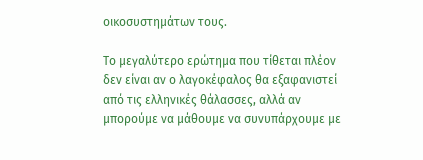οικοσυστημάτων τους.

Το μεγαλύτερο ερώτημα που τίθεται πλέον δεν είναι αν ο λαγοκέφαλος θα εξαφανιστεί από τις ελληνικές θάλασσες, αλλά αν μπορούμε να μάθουμε να συνυπάρχουμε με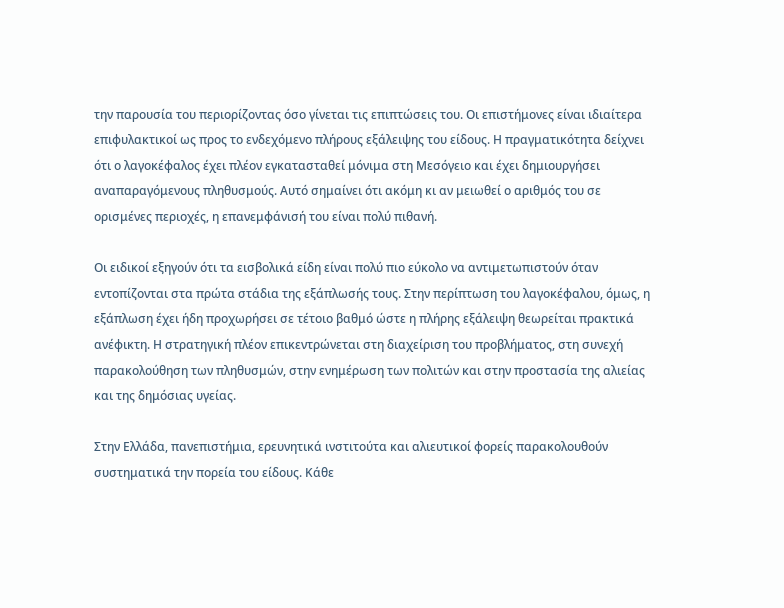την παρουσία του περιορίζοντας όσο γίνεται τις επιπτώσεις του. Οι επιστήμονες είναι ιδιαίτερα επιφυλακτικοί ως προς το ενδεχόμενο πλήρους εξάλειψης του είδους. Η πραγματικότητα δείχνει ότι ο λαγοκέφαλος έχει πλέον εγκατασταθεί μόνιμα στη Μεσόγειο και έχει δημιουργήσει αναπαραγόμενους πληθυσμούς. Αυτό σημαίνει ότι ακόμη κι αν μειωθεί ο αριθμός του σε ορισμένες περιοχές, η επανεμφάνισή του είναι πολύ πιθανή.

Οι ειδικοί εξηγούν ότι τα εισβολικά είδη είναι πολύ πιο εύκολο να αντιμετωπιστούν όταν εντοπίζονται στα πρώτα στάδια της εξάπλωσής τους. Στην περίπτωση του λαγοκέφαλου, όμως, η εξάπλωση έχει ήδη προχωρήσει σε τέτοιο βαθμό ώστε η πλήρης εξάλειψη θεωρείται πρακτικά ανέφικτη. Η στρατηγική πλέον επικεντρώνεται στη διαχείριση του προβλήματος, στη συνεχή παρακολούθηση των πληθυσμών, στην ενημέρωση των πολιτών και στην προστασία της αλιείας και της δημόσιας υγείας.

Στην Ελλάδα, πανεπιστήμια, ερευνητικά ινστιτούτα και αλιευτικοί φορείς παρακολουθούν συστηματικά την πορεία του είδους. Κάθε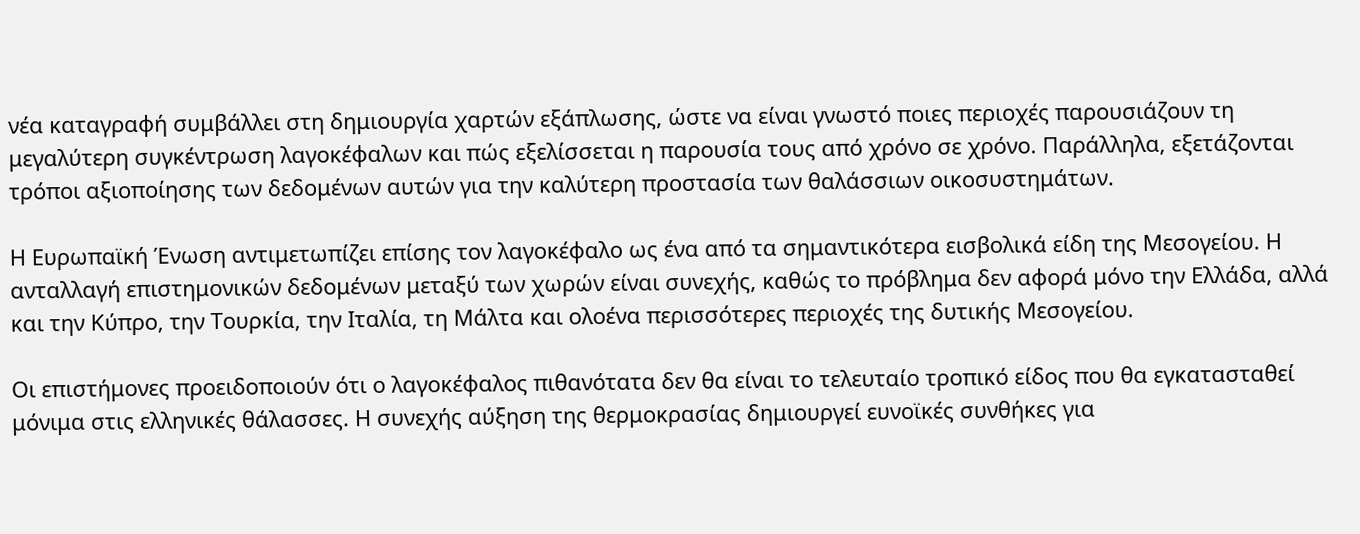νέα καταγραφή συμβάλλει στη δημιουργία χαρτών εξάπλωσης, ώστε να είναι γνωστό ποιες περιοχές παρουσιάζουν τη μεγαλύτερη συγκέντρωση λαγοκέφαλων και πώς εξελίσσεται η παρουσία τους από χρόνο σε χρόνο. Παράλληλα, εξετάζονται τρόποι αξιοποίησης των δεδομένων αυτών για την καλύτερη προστασία των θαλάσσιων οικοσυστημάτων.

Η Ευρωπαϊκή Ένωση αντιμετωπίζει επίσης τον λαγοκέφαλο ως ένα από τα σημαντικότερα εισβολικά είδη της Μεσογείου. Η ανταλλαγή επιστημονικών δεδομένων μεταξύ των χωρών είναι συνεχής, καθώς το πρόβλημα δεν αφορά μόνο την Ελλάδα, αλλά και την Κύπρο, την Τουρκία, την Ιταλία, τη Μάλτα και ολοένα περισσότερες περιοχές της δυτικής Μεσογείου.

Οι επιστήμονες προειδοποιούν ότι ο λαγοκέφαλος πιθανότατα δεν θα είναι το τελευταίο τροπικό είδος που θα εγκατασταθεί μόνιμα στις ελληνικές θάλασσες. Η συνεχής αύξηση της θερμοκρασίας δημιουργεί ευνοϊκές συνθήκες για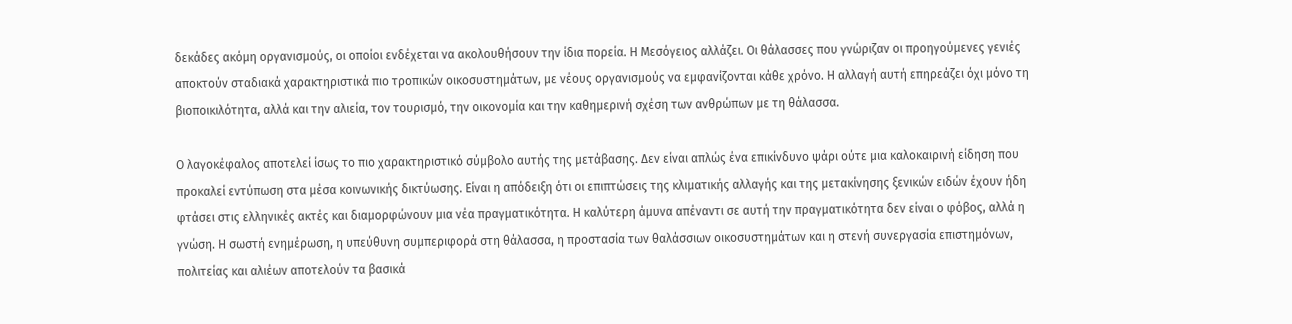δεκάδες ακόμη οργανισμούς, οι οποίοι ενδέχεται να ακολουθήσουν την ίδια πορεία. Η Μεσόγειος αλλάζει. Οι θάλασσες που γνώριζαν οι προηγούμενες γενιές αποκτούν σταδιακά χαρακτηριστικά πιο τροπικών οικοσυστημάτων, με νέους οργανισμούς να εμφανίζονται κάθε χρόνο. Η αλλαγή αυτή επηρεάζει όχι μόνο τη βιοποικιλότητα, αλλά και την αλιεία, τον τουρισμό, την οικονομία και την καθημερινή σχέση των ανθρώπων με τη θάλασσα.

Ο λαγοκέφαλος αποτελεί ίσως το πιο χαρακτηριστικό σύμβολο αυτής της μετάβασης. Δεν είναι απλώς ένα επικίνδυνο ψάρι ούτε μια καλοκαιρινή είδηση που προκαλεί εντύπωση στα μέσα κοινωνικής δικτύωσης. Είναι η απόδειξη ότι οι επιπτώσεις της κλιματικής αλλαγής και της μετακίνησης ξενικών ειδών έχουν ήδη φτάσει στις ελληνικές ακτές και διαμορφώνουν μια νέα πραγματικότητα. Η καλύτερη άμυνα απέναντι σε αυτή την πραγματικότητα δεν είναι ο φόβος, αλλά η γνώση. Η σωστή ενημέρωση, η υπεύθυνη συμπεριφορά στη θάλασσα, η προστασία των θαλάσσιων οικοσυστημάτων και η στενή συνεργασία επιστημόνων, πολιτείας και αλιέων αποτελούν τα βασικά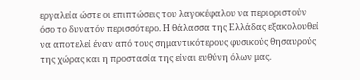εργαλεία ώστε οι επιπτώσεις του λαγοκέφαλου να περιοριστούν όσο το δυνατόν περισσότερο. Η θάλασσα της Ελλάδας εξακολουθεί να αποτελεί έναν από τους σημαντικότερους φυσικούς θησαυρούς της χώρας και η προστασία της είναι ευθύνη όλων μας.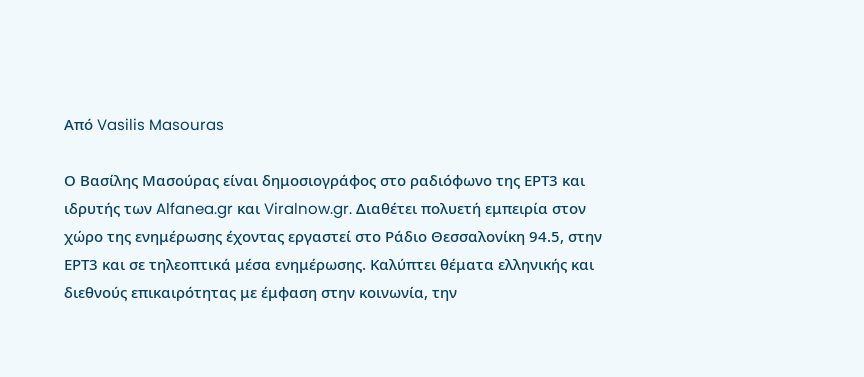Από Vasilis Masouras

Ο Βασίλης Μασούρας είναι δημοσιογράφος στο ραδιόφωνο της ΕΡΤ3 και ιδρυτής των Alfanea.gr και Viralnow.gr. Διαθέτει πολυετή εμπειρία στον χώρο της ενημέρωσης έχοντας εργαστεί στο Ράδιο Θεσσαλονίκη 94.5, στην ΕΡΤ3 και σε τηλεοπτικά μέσα ενημέρωσης. Καλύπτει θέματα ελληνικής και διεθνούς επικαιρότητας με έμφαση στην κοινωνία, την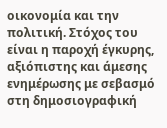οικονομία και την πολιτική. Στόχος του είναι η παροχή έγκυρης, αξιόπιστης και άμεσης ενημέρωσης με σεβασμό στη δημοσιογραφική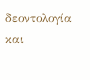δεοντολογία και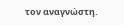τον αναγνώστη.